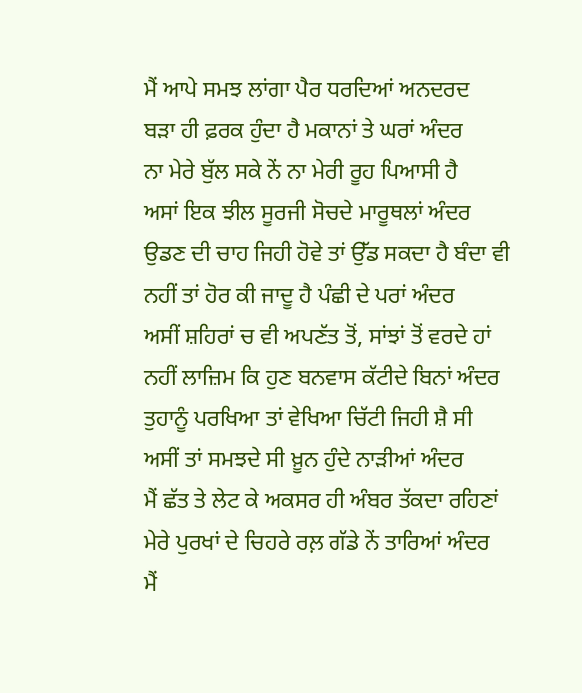ਮੈਂ ਆਪੇ ਸਮਝ ਲਾਂਗਾ ਪੈਰ ਧਰਦਿਆਂ ਅਨਦਰਦ
ਬੜਾ ਹੀ ਫ਼ਰਕ ਹੁੰਦਾ ਹੈ ਮਕਾਨਾਂ ਤੇ ਘਰਾਂ ਅੰਦਰ
ਨਾ ਮੇਰੇ ਬੁੱਲ ਸਕੇ ਨੇਂ ਨਾ ਮੇਰੀ ਰੂਹ ਪਿਆਸੀ ਹੈ
ਅਸਾਂ ਇਕ ਝੀਲ ਸੂਰਜੀ ਸੋਚਦੇ ਮਾਰੂਥਲਾਂ ਅੰਦਰ
ਉਡਣ ਦੀ ਚਾਹ ਜਿਹੀ ਹੋਵੇ ਤਾਂ ਉੱਡ ਸਕਦਾ ਹੈ ਬੰਦਾ ਵੀ
ਨਹੀਂ ਤਾਂ ਹੋਰ ਕੀ ਜਾਦੂ ਹੈ ਪੰਛੀ ਦੇ ਪਰਾਂ ਅੰਦਰ
ਅਸੀਂ ਸ਼ਹਿਰਾਂ ਚ ਵੀ ਅਪਣੱਤ ਤੋਂ, ਸਾਂਝਾਂ ਤੋਂ ਵਰਦੇ ਹਾਂ
ਨਹੀਂ ਲਾਜ਼ਿਮ ਕਿ ਹੁਣ ਬਨਵਾਸ ਕੱਟੀਦੇ ਬਿਨਾਂ ਅੰਦਰ
ਤੁਹਾਨੂੰ ਪਰਖਿਆ ਤਾਂ ਵੇਖਿਆ ਚਿੱਟੀ ਜਿਹੀ ਸ਼ੈ ਸੀ
ਅਸੀਂ ਤਾਂ ਸਮਝਦੇ ਸੀ ਖ਼ੂਨ ਹੁੰਦੇ ਨਾੜੀਆਂ ਅੰਦਰ
ਮੈਂ ਛੱਤ ਤੇ ਲੇਟ ਕੇ ਅਕਸਰ ਹੀ ਅੰਬਰ ਤੱਕਦਾ ਰਹਿਣਾਂ
ਮੇਰੇ ਪੁਰਖਾਂ ਦੇ ਚਿਹਰੇ ਰਲ਼ ਗੱਡੇ ਨੇਂ ਤਾਰਿਆਂ ਅੰਦਰ
ਮੈਂ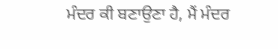ਮੰਦਰ ਕੀ ਬਣਾਉਣਾ ਹੈ, ਮੈਂ ਮੰਦਰ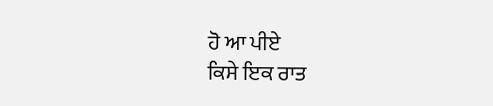ਹੋ ਆ ਪੀਏ
ਕਿਸੇ ਇਕ ਰਾਤ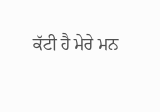ਕੱਟੀ ਹੈ ਮੇਰੇ ਮਨ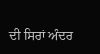ਦੀ ਸਿਰਾਂ ਅੰਦਰ